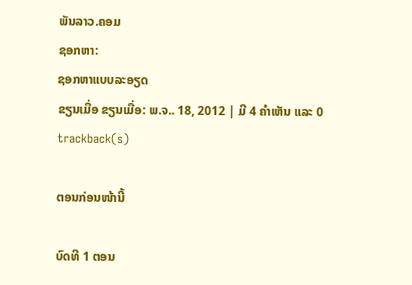ພັນລາວ.ຄອມ
ຊອກຫາ:
ຊອກຫາແບບລະອຽດ
ຂຽນເມື່ອ ຂຽນເມື່ອ: ພ.ຈ.. 18, 2012 | ມີ 4 ຄຳເຫັນ ແລະ 0 trackback(s)

ຕອນກ່ອນໜ້ານີ້

ບົດທີ 1 ຕອນ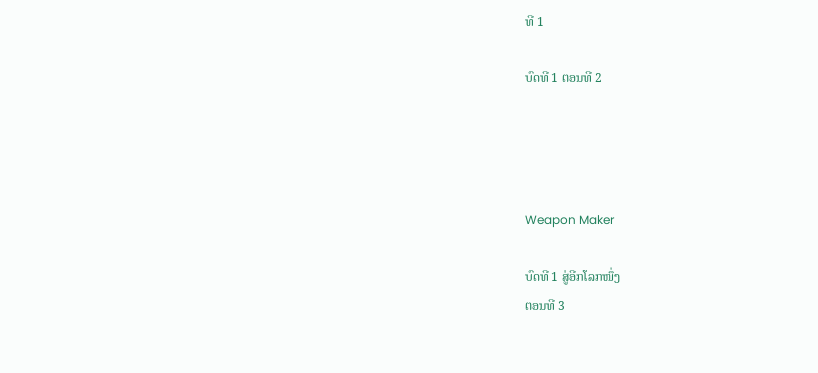ທີ 1

ບົດທີ 1 ຕອນທີ 2




Weapon Maker

ບົດທີ 1 ສູ່ອີກໂລກໜຶ່ງ
ຕອນທີ 3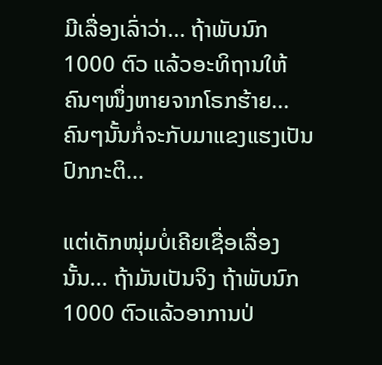ມີເລື່ອງເລົ່າວ່າ... ຖ້າພັບນົກ 1000 ຕົວ ແລ້ວອະທິຖານໃຫ້ຄົນໆໜຶ່ງຫາຍຈາກໂຣກຮ້າຍ... ຄົນໆນັ້ນກໍ່ຈະກັບມາແຂງແຮງເປັນປົກກະຕິ...

ແຕ່ເດັກໜຸ່ມບໍ່ເຄີຍເຊື່ອເລື່ອງນັ້ນ... ຖ້າມັນເປັນຈິງ ຖ້າພັບນົກ 1000 ຕົວແລ້ວອາການປ່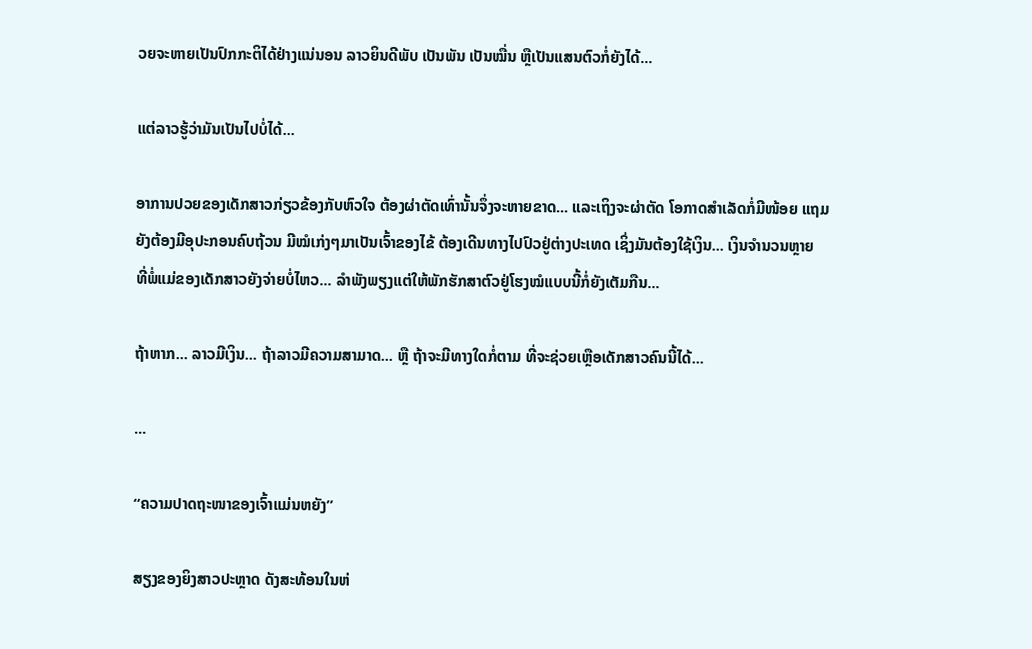ວຍຈະຫາຍເປັນປົກກະຕິໄດ້ຢ່າງແນ່ນອນ ລາວຍິນດີພັບ ເປັນພັນ ເປັນໝື່ນ ຫຼືເປັນແສນຕົວກໍ່ຍັງໄດ້...

ແຕ່ລາວຮູ້ວ່າມັນເປັນໄປບໍ່ໄດ້...

ອາການປວຍຂອງເດັກສາວກ່ຽວຂ້ອງກັບຫົວໃຈ ຕ້ອງຜ່າຕັດເທົ່ານັ້ນຈຶ່ງຈະຫາຍຂາດ... ແລະເຖິງຈະຜ່າຕັດ ໂອກາດສຳເລັດກໍ່ມີໜ້ອຍ ແຖມຍັງຕ້ອງມີອຸປະກອນຄົບຖ້ວນ ມີໝໍເກ່ງໆມາເປັນເຈົ້າຂອງໄຂ້ ຕ້ອງເດີນທາງໄປປົວຢູ່ຕ່າງປະເທດ ເຊິ່ງມັນຕ້ອງໃຊ້ເງິນ... ເງິນຈຳນວນຫຼາຍ ທີ່ພໍ່ແມ່ຂອງເດັກສາວຍັງຈ່າຍບໍ່ໄຫວ... ລຳພັງພຽງແຕ່ໃຫ້ພັກຮັກສາຕົວຢູ່ໂຮງໝໍແບບນີ້ກໍ່ຍັງເຕັມກືນ...

ຖ້າຫາກ... ລາວມີເງິນ... ຖ້າລາວມີຄວາມສາມາດ... ຫຼື ຖ້າຈະມີທາງໃດກໍ່ຕາມ ທີ່ຈະຊ່ວຍເຫຼືອເດັກສາວຄົນນີ້ໄດ້...

...

“ຄວາມປາດຖະໜາຂອງເຈົ້າແມ່ນຫຍັງ”

ສຽງຂອງຍິງສາວປະຫຼາດ ດັງສະທ້ອນໃນຫ່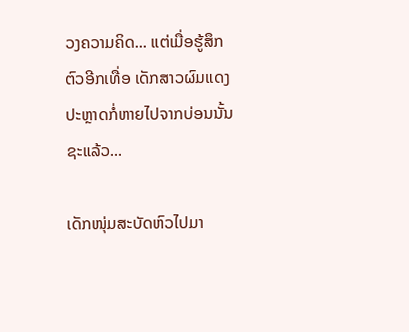ວງຄວາມຄິດ... ແຕ່ເມື່ອຮູ້ສຶກຕົວອີກເທື່ອ ເດັກສາວຜົມແດງປະຫຼາດກໍ່ຫາຍໄປຈາກບ່ອນນັ້ນຊະແລ້ວ...

ເດັກໜຸ່ມສະບັດຫົວໄປມາ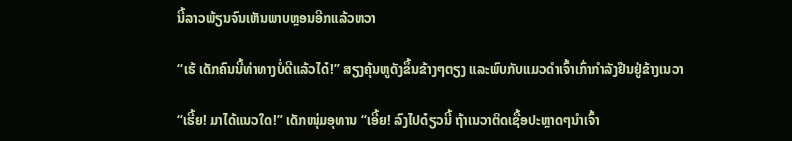ນີ້ລາວພ້ຽນຈົນເຫັນພາບຫຼອນອີກແລ້ວຫວາ

“ເຮ້ ເດັກຄົນນີ້ທ່າທາງບໍ່ດີແລ້ວໄດ໋!” ສຽງຄຸ້ນຫູດັງຂຶ້ນຂ້າງໆຕຽງ ແລະພົບກັບແມວດຳເຈົ້າເກົ່າກຳລັງຢືນຢູ່ຂ້າງເນວາ

“ເຮີ້ຍ! ມາໄດ້ແນວໃດ!” ເດັກໜຸ່ມອຸທານ “ເອີ້ຍ! ລົງໄປດ໋ຽວນີ້ ຖ້າເນວາຕິດເຊື້ອປະຫຼາດໆນຳເຈົ້າ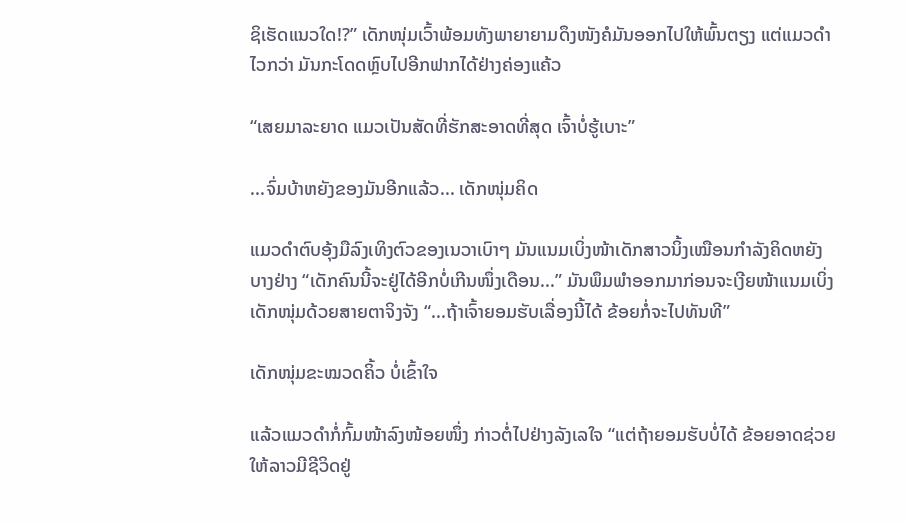ຊິເຮັດແນວໃດ!?” ເດັກໜຸ່ມເວົ້າພ້ອມທັງພາຍາຍາມດຶງໜັງຄໍມັນອອກໄປໃຫ້ພົ້ນຕຽງ ແຕ່ແມວດຳໄວກວ່າ ມັນກະໂດດຫຼົບໄປອີກຟາກໄດ້ຢ່າງຄ່ອງແຄ້ວ

“ເສຍມາລະຍາດ ແມວເປັນສັດທີ່ຮັກສະອາດທີ່ສຸດ ເຈົ້າບໍ່ຮູ້ເບາະ”

...ຈົ່ມບ້າຫຍັງຂອງມັນອີກແລ້ວ... ເດັກໜຸ່ມຄິດ

ແມວດຳຕົບອຸ້ງມືລົງເທິງຕົວຂອງເນວາເບົາໆ ມັນແນມເບິ່ງໜ້າເດັກສາວນິ້ງເໝືອນກຳລັງຄິດຫຍັງບາງຢ່າງ “ເດັກຄົນນີ້ຈະຢູ່ໄດ້ອີກບໍ່ເກີນໜຶ່ງເດືອນ...” ມັນພຶມພຳອອກມາກ່ອນຈະເງີຍໜ້າແນມເບິ່ງເດັກໜຸ່ມດ້ວຍສາຍຕາຈິງຈັງ “...ຖ້າເຈົ້າຍອມຮັບເລື່ອງນີ້ໄດ້ ຂ້ອຍກໍ່ຈະໄປທັນທີ”

ເດັກໜຸ່ມຂະໝວດຄິ້ວ ບໍ່ເຂົ້າໃຈ

ແລ້ວແມວດຳກໍ່ກົ້ມໜ້າລົງໜ້ອຍໜຶ່ງ ກ່າວຕໍ່ໄປຢ່າງລັງເລໃຈ “ແຕ່ຖ້າຍອມຮັບບໍ່ໄດ້ ຂ້ອຍອາດຊ່ວຍໃຫ້ລາວມີຊີວິດຢູ່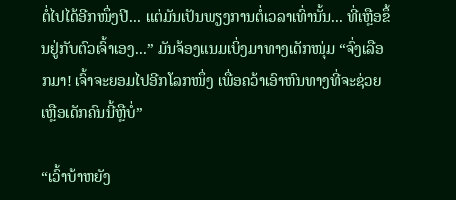ຕໍ່ໄປໄດ້ອີກໜຶ່ງປີ... ແຕ່ມັນເປັນພຽງການຕໍ່ເວລາເທົ່ານັ້ນ... ທີ່ເຫຼືອຂຶ້ນຢູ່ກັບຕົວເຈົ້າເອງ...” ມັນຈ້ອງແນມເບິ່ງມາທາງເດັກໜຸ່ມ “ຈົ່ງເລືອກມາ! ເຈົ້າຈະຍອມໄປອີກໂລກໜຶ່ງ ເພື່ອຄວ້າເອົາຫົນທາງທີ່ຈະຊ່ວຍເຫຼືອເດັກຄົນນີ້ຫຼືບໍ່”

“ເວົ້າບ້າຫຍັງ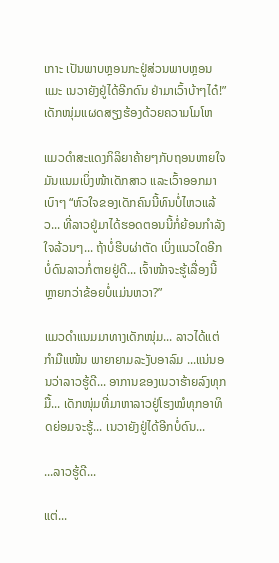ເກາະ ເປັນພາບຫຼອນກະຢູ່ສ່ວນພາບຫຼອນແມະ ເນວາຍັງຢູ່ໄດ້ອີກດົນ ຢ່າມາເວົ້າບ້າໆໄດ໋!” ເດັກໜຸ່ມແຜດສຽງຮ້ອງດ້ວຍຄວາມໂມໂຫ

ແມວດຳສະແດງກິລິຍາຄ້າຍໆກັບຖອນຫາຍໃຈ ມັນແນມເບິ່ງໜ້າເດັກສາວ ແລະເວົ້າອອກມາເບົາໆ “ຫົວໃຈຂອງເດັກຄົນນີ້ທົນບໍ່ໄຫວແລ້ວ... ທີ່ລາວຢູ່ມາໄດ້ຮອດຕອນນີ້ກໍ່ຍ້ອນກຳລັງໃຈລ້ວນໆ... ຖ້າບໍ່ຮີບຜ່າຕັດ ເບິ່ງແນວໃດອີກບໍ່ດົນລາວກໍ່ຕາຍຢູ່ດີ... ເຈົ້າໜ້າຈະຮູ້ເລື່ອງນີ້ຫຼາຍກວ່າຂ້ອຍບໍ່ແມ່ນຫວາ?”

ແມວດຳແນມມາທາງເດັກໜຸ່ມ... ລາວໄດ້ແຕ່ກຳມືແໜ້ນ ພາຍາຍາມລະງັບອາລົມ ...ແນ່ນອນວ່າລາວຮູ້ດີ... ອາການຂອງເນວາຮ້າຍລົງທຸກມື້... ເດັກໜຸ່ມທີ່ມາຫາລາວຢູ່ໂຮງໝໍທຸກອາທິດຍ່ອມຈະຮູ້... ເນວາຍັງຢູ່ໄດ້ອີກບໍ່ດົນ...

...ລາວຮູ້ດີ...

ແຕ່...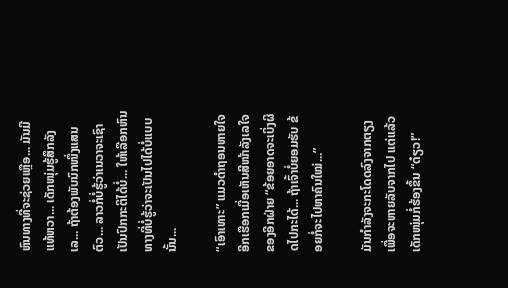ຫົນທາງທີ່ຈະຊ່ວຍເຫຼືອ... ມັນມີແທ້ຫວາ... ເດັກໜຸ່ມຮູ້ສຶກລັງເລ... ຖ້າຕ້ອງພັບນົກໜຶ່ງແສນຕົວ... ລາວກໍ່ບໍ່ຮູ້ວ່າເນວາຈະເຊົາເປັນປົກກະຕິໄດ້ບໍ່... ໃຫ້ເລືອກຫົນທາງທີ່ບໍ່ຮູ້ວ່າຈະເປັນໄປໄດ້ບໍ່ແບບນັ້ນ...

“ເອົາເທາະ” ແມວດຳຖອນຫາຍໃຈອີກເຮືອກເມື່ອເຫັນສີໜ້າລັງເລໃຈຂອງອີກຝ່າຍ “ຂ້ອຍອາດຈະເບິ່ງຜິດໄປກະໄດ້... ຖ້າເຈົ້າບໍ່ຍອມຮັບ ຂ້ອຍກໍ່ຈະໄປຫາຄົນໃໝ່...”

ມັນກຳລັງຈະກະໂດດລົງຈາກຕຽງ ເພື່ອຈະຫາຍລັບຈາກໄປ ແຕ່ແລ້ວເດັກໜຸ່ມກໍ່ຮ້ອງຂຶ້ນ “ດ໋ຽວ!”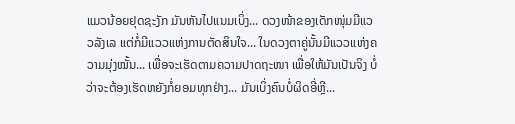ແມວນ້ອຍຢຸດຊະງັກ ມັນຫັນໄປແນມເບິ່ງ... ດວງໜ້າຂອງເດັກໜຸ່ມມີແວວລັງເລ ແຕ່ກໍ່ມີແວວແຫ່ງການຕັດສິນໃຈ... ໃນດວງຕາຄູ່ນັ້ນມີແວວແຫ່ງຄວາມມຸ່ງໝັ້ນ... ເພື່ອຈະເຮັດຕາມຄວາມປາດຖະໜາ ເພື່ອໃຫ້ມັນເປັນຈິງ ບໍ່ວ່າຈະຕ້ອງເຮັດຫຍັງກໍ່ຍອມທຸກຢ່າງ... ມັນເບິ່ງຄົນບໍ່ຜິດອີ່ຫຼີ...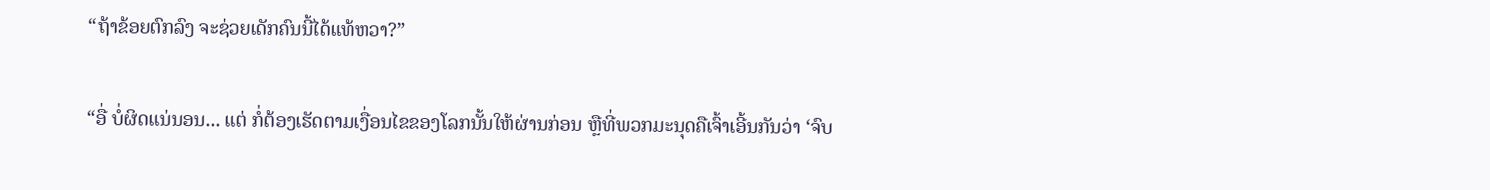“ຖ້າຂ້ອຍຕົກລົງ ຈະຊ່ວຍເດັກຄົນນີ້ໄດ້ແທ້ຫວາ?”

“ອື່ ບໍ່ຜິດແນ່ນອນ... ແຕ່ ກໍ່ຕ້ອງເຮັດຕາມເງື່ອນໄຂຂອງໂລກນັ້ນໃຫ້ຜ່ານກ່ອນ ຫຼືທີ່ພວກມະນຸດຄືເຈົ້າເອີ້ນກັນວ່າ ‘ຈົບ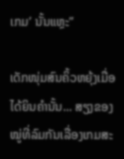ເກມ’ ນັ້ນແຫຼະ”

ເດັກໜຸ່ມສົນຄິ້ວຫຍຸ້ງເມື່ອໄດ້ຍິນຄຳນັ້ນ... ສຽງຂອງໝູ່ທີ່ລົມກັນເລື່ອງເກມສະ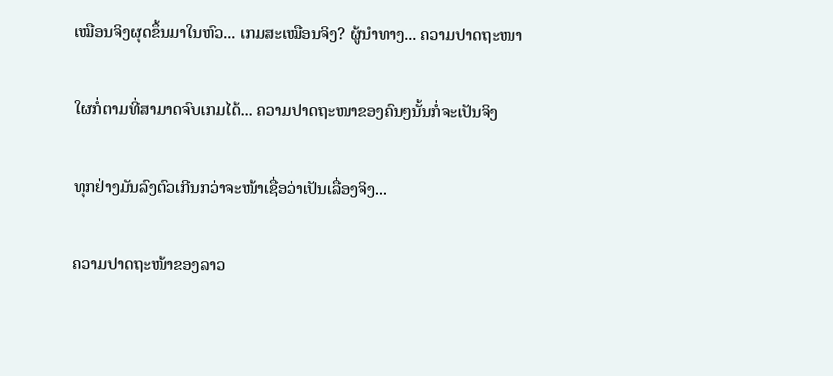ເໝືອນຈິງຜຸດຂຶ້ນມາໃນຫົວ... ເກມສະເໝືອນຈິງ? ຜູ້ນຳທາງ... ຄວາມປາດຖະໜາ

ໃຜກໍ່ຕາມທີ່ສາມາດຈົບເກມໄດ້... ຄວາມປາດຖະໜາຂອງຄົນໆນັ້ນກໍ່ຈະເປັນຈິງ

ທຸກຢ່າງມັນລົງຕົວເກີນກວ່າຈະໜ້າເຊື່ອວ່າເປັນເລື່ອງຈິງ...

ຄວາມປາດຖະໜ້າຂອງລາວ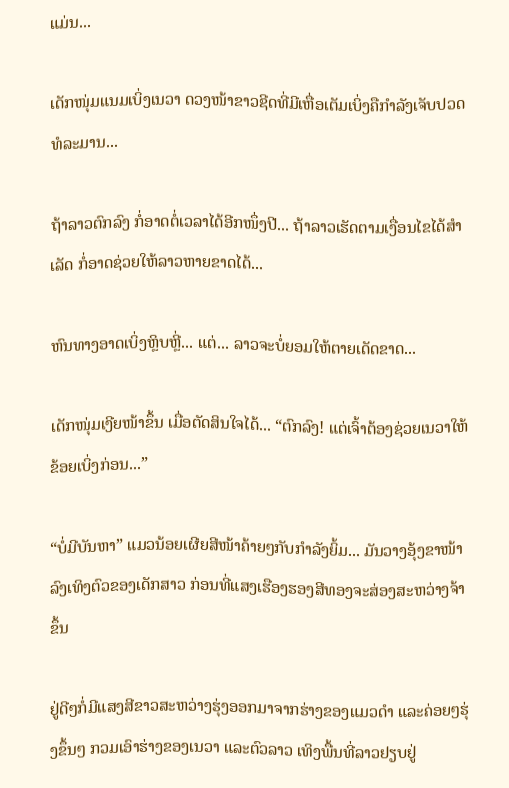ແມ່ນ...

ເດັກໜຸ່ມແນມເບິ່ງເນວາ ດວງໜ້າຂາວຊີດທີ່ມີເຫື່ອເຕັມເບິ່ງຄືກຳລັງເຈັບປວດທໍລະມານ...

ຖ້າລາວຕົກລົງ ກໍ່ອາດຕໍ່ເວລາໄດ້ອີກໜຶ່ງປີ... ຖ້າລາວເຮັດຕາມເງື່ອນໄຂໄດ້ສຳເລັດ ກໍ່ອາດຊ່ວຍໃຫ້ລາວຫາຍຂາດໄດ້...

ຫົນທາງອາດເບິ່ງຫຼິບຫຼີ່... ແຕ່... ລາວຈະບໍ່ຍອມໃຫ້ຕາຍເດັດຂາດ...

ເດັກໜຸ່ມເງີຍໜ້າຂຶ້ນ ເມື່ອຕັດສິນໃຈໄດ້... “ຕົກລົງ! ແຕ່ເຈົ້າຕ້ອງຊ່ວຍເນວາໃຫ້ຂ້ອຍເບິ່ງກ່ອນ...”

“ບໍ່ມີບັນຫາ” ແມວນ້ອຍເຜີຍສີໜ້າຄ້າຍໆກັບກຳລັງຍິ້ມ... ມັນວາງອຸ້ງຂາໜ້າລົງເທິງຕົວຂອງເດັກສາວ ກ່ອນທີ່ແສງເຮືອງຮອງສີທອງຈະສ່ອງສະຫວ່າງຈ້າຂຶ້ນ

ຢູ່ດີໆກໍ່ມີແສງສີຂາວສະຫວ່າງຮຸ່ງອອກມາຈາກຮ່າງຂອງແມວດຳ ແລະຄ່ອຍໆຮຸ່ງຂຶ້ນໆ ກວມເອົາຮ່າງຂອງເນວາ ແລະຕົວລາວ ເທິງພື້ນທີ່ລາວຢຽບຢູ່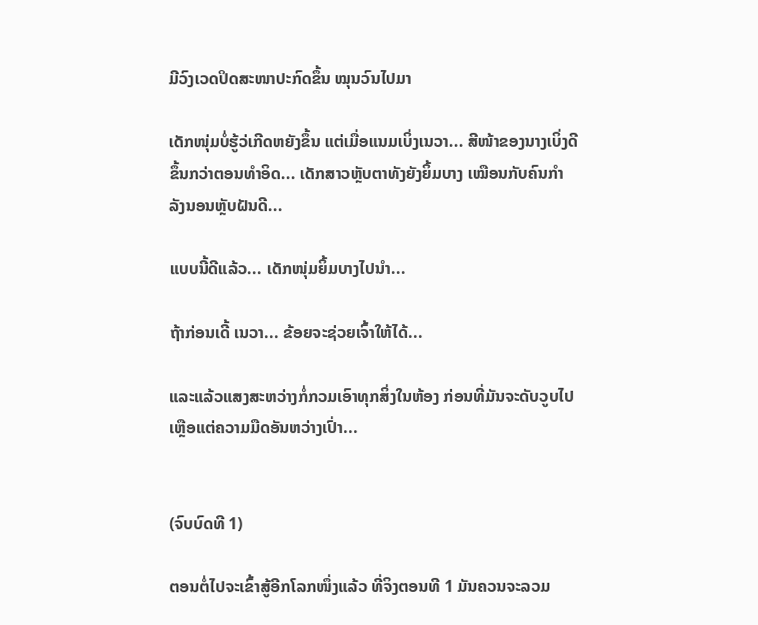ມີວົງເວດປິດສະໜາປະກົດຂຶ້ນ ໝຸນວົນໄປມາ

ເດັກໜຸ່ມບໍ່ຮູ້ວ່ເກີດຫຍັງຂຶ້ນ ແຕ່ເມື່ອແນມເບິ່ງເນວາ... ສີໜ້າຂອງນາງເບິ່ງດີຂຶ້ນກວ່າຕອນທຳອິດ... ເດັກສາວຫຼັບຕາທັງຍັງຍິ້ມບາງ ເໝືອນກັບຄົນກຳລັງນອນຫຼັບຝັນດີ...

ແບບນີ້ດີແລ້ວ... ເດັກໜຸ່ມຍິ້ມບາງໄປນຳ...

ຖ້າກ່ອນເດີ້ ເນວາ... ຂ້ອຍຈະຊ່ວຍເຈົ້າໃຫ້ໄດ້...

ແລະແລ້ວແສງສະຫວ່າງກໍ່ກວມເອົາທຸກສິ່ງໃນຫ້ອງ ກ່ອນທີ່ມັນຈະດັບວູບໄປ ເຫຼືອແຕ່ຄວາມມືດອັນຫວ່າງເປົ່າ...


(ຈົບບົດທີ 1)

ຕອນຕໍ່ໄປຈະເຂົ້າສູ້ອີກໂລກໜຶ່ງແລ້ວ ທີ່ຈິງຕອນທີ 1 ມັນຄວນຈະລວມ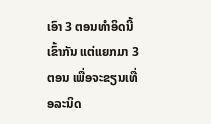ເອົາ 3 ຕອນທຳອິດນີ້ເຂົ້າກັນ ແຕ່ແຍກມາ 3 ຕອນ ເພື່ອຈະຂຽນເທື່ອລະນິດ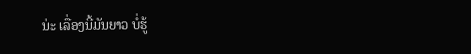ນ່ະ ເລື່ອງນີ້ມັນຍາວ ບໍ່ຮູ້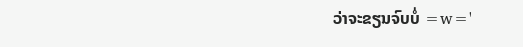ວ່າຈະຂຽນຈົບບໍ່ =w='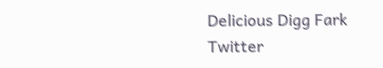Delicious Digg Fark Twitter